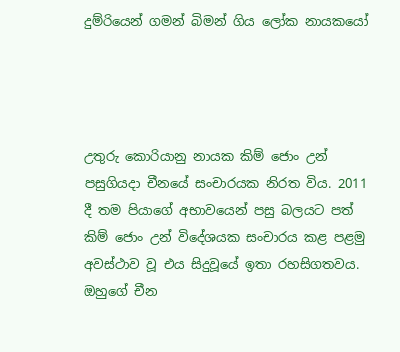දුම්රියෙන් ගමන් බිමන් ගිය ලෝක නායකයෝ




උතුරු කොරියානු නායක කිම් ජොං උන් පසුගියදා චීනයේ සංචාරයක නිරත විය. 2011 දී තම පියාගේ අභාවයෙන් පසු බලයට පත් කිම් ජොං උන් විදේශයක සංචාරය කළ පළමු අවස්ථාව වූ එය සිදුවූයේ ඉතා රහසිගතවය. ඔහුගේ චීන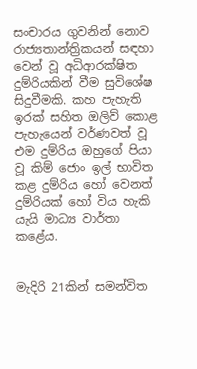සංචාරය ගුවනින් නොව රාජ්‍යතාන්ත්‍රිකයන් සඳහා වෙන් වූ අධිආරක්ෂිත දුම්රියකින් වීම සුවිශේෂ සිදුවීමකි. කහ පැහැති ඉරක් සහිත ඔලිව් කොළ පැහැයෙන් වර්ණවත් වූ එම දුම්රිය ඔහුගේ පියා වූ කිම් ජොං ඉල් භාවිත කළ දුම්රිය හෝ වෙනත් දුම්රියක් හෝ විය හැකි යැයි මාධ්‍ය වාර්තා කළේය.


මැදිරි 21කින් සමන්විත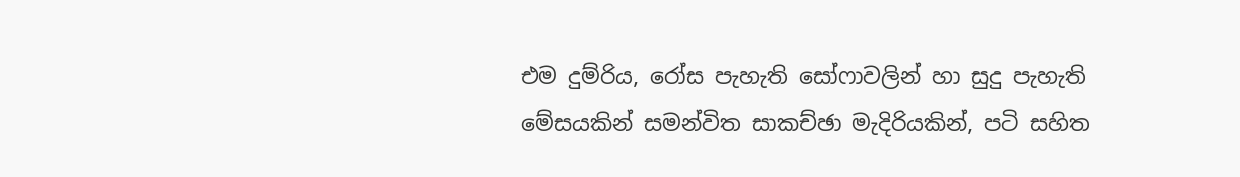එම දුම්රිය, රෝස පැහැති සෝෆාවලින් හා සුදු පැහැති මේසයකින් සමන්විත සාකච්ඡා මැදිරියකින්, පටි සහිත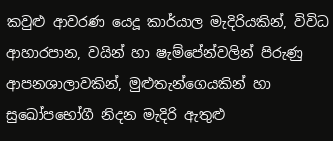කවුළු ආවරණ යෙදූ කාර්යාල මැදිරියකින්, විවිධ ආහාරපාන, වයින් හා ෂැම්පේන්වලින් පිරුණු ආපනශාලාවකින්, මුළුතැන්ගෙයකින් හා සුඛෝපභෝගී නිදන මැදිරි ඇතුළු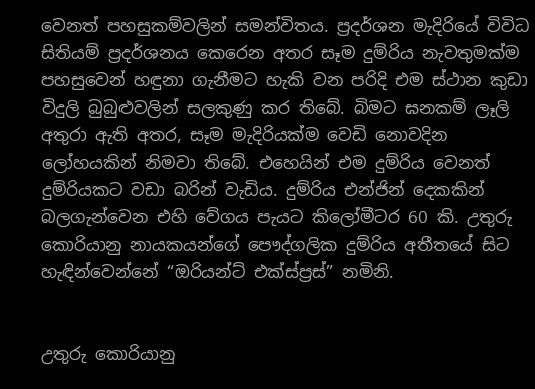වෙනත් පහසුකම්වලින් සමන්විතය. ප්‍රදර්ශන මැදිරියේ විවිධ සිතියම් ප්‍රදර්ශනය කෙරෙන අතර සෑම දුම්රිය නැවතුමක්ම පහසුවෙන් හඳුනා ගැනීමට හැකි වන පරිදි එම ස්ථාන කුඩා විදුලි බුබුළුවලින් සලකුණු කර තිබේ. බිමට ඝනකම් ලෑලි අතුරා ඇති අතර, සෑම මැදිරියක්ම වෙඩි නොවදින ලෝහයකින් නිමවා තිබේ. එහෙයින් එම දුම්රිය වෙනත් දුම්රියකට වඩා බරින් වැඩිය. දුම්රිය එන්ජින් දෙකකින් බලගැන්වෙන එහි වේගය පැයට කිලෝමීටර 60 කි. උතුරු කොරියානු නායකයන්ගේ පෞද්ගලික දුම්රිය අතීතයේ සිට හැඳින්වෙන්නේ “ඔරියන්ට් එක්ස්ප්‍රස්” නමිනි.


උතුරු කොරියානු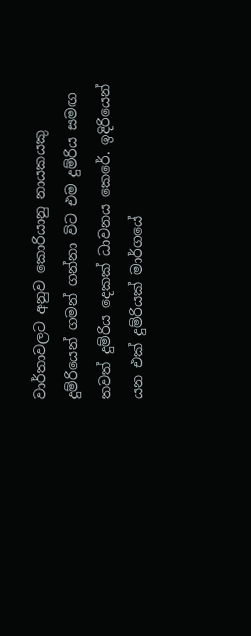වාර්තාවලට අනුව කොරියානු නායකයකු දුම්රියෙන් ගමන් ගන්නා විට එම දුම්රිය සමඟ තවත් දුම්රිය දෙකක් ධාවනය කෙරේ. ඉදිරියෙන් යන එක් දුම්රියක් මාර්ගයේ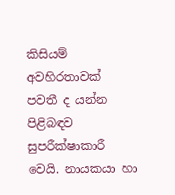කිසියම් අවහිරතාවක් පවතී ද යන්න පිළිබඳව සුපරීක්ෂාකාරී වෙයි. නායකයා හා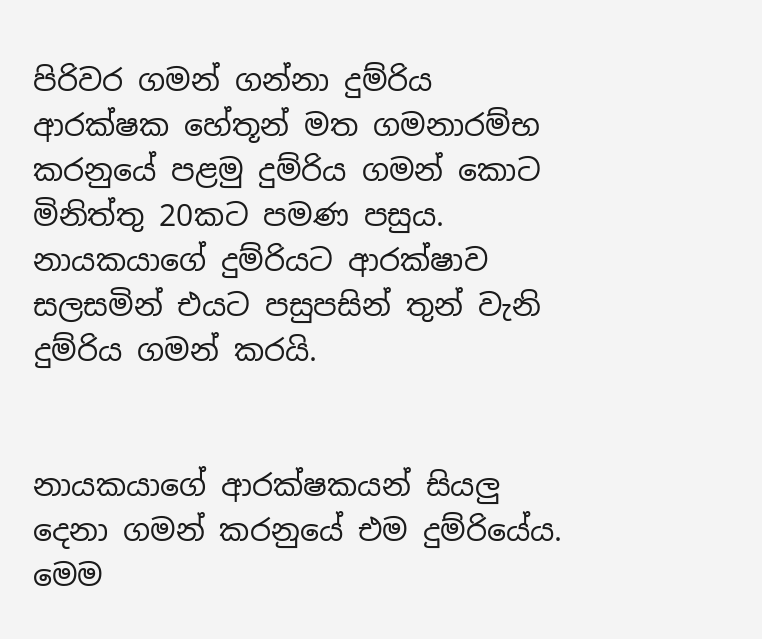පිරිවර ගමන් ගන්නා දුම්රිය ආරක්ෂක හේතූන් මත ගමනාරම්භ කරනුයේ පළමු දුම්රිය ගමන් කොට මිනිත්තු 20කට පමණ පසුය. නායකයාගේ දුම්රියට ආරක්ෂාව සලසමින් එයට පසුපසින් තුන් වැනි දුම්රිය ගමන් කරයි.


නායකයාගේ ආරක්ෂකයන් සියලු දෙනා ගමන් කරනුයේ එම දුම්රියේය. මෙම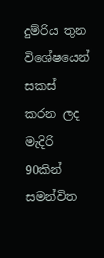දුම්රිය තුන විශේෂයෙන් සකස් කරන ලද මැදිරි 90කින් සමන්විත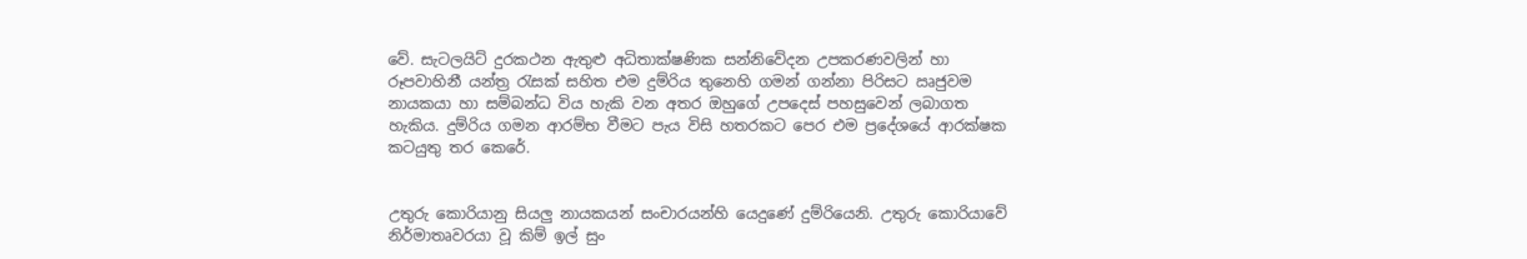වේ. සැටලයිට් දුරකථන ඇතුළු අධිතාක්ෂණික සන්නිවේදන උපකරණවලින් හා රූපවාහිනී යන්ත්‍ර රැසක් සහිත එම දුම්රිය තුනෙහි ගමන් ගන්නා පිරිසට ඍජුවම නායකයා හා සම්බන්ධ විය හැකි වන අතර ඔහුගේ උපදෙස් පහසුවෙන් ලබාගත හැකිය. දුම්රිය ගමන ආරම්භ වීමට පැය විසි හතරකට පෙර එම ප්‍රදේශයේ ආරක්ෂක කටයුතු තර කෙරේ.


උතුරු කොරියානු සියලු නායකයන් සංචාරයන්හි යෙදුණේ දුම්රියෙනි. උතුරු කොරියාවේ නිර්මාතෘවරයා වූ කිම් ඉල් සුං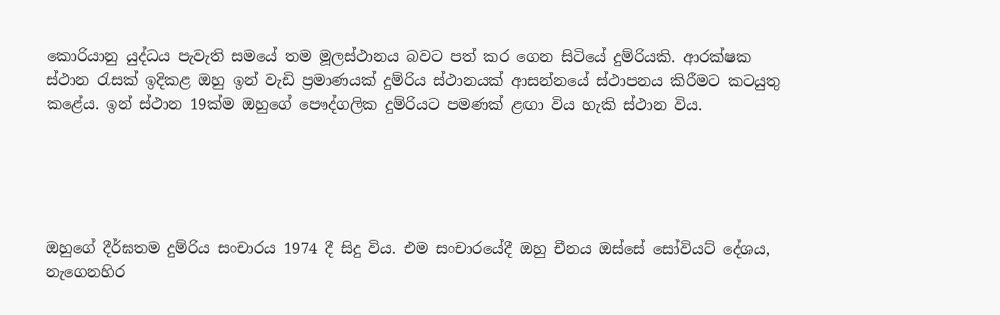කොරියානු යුද්ධය පැවැති සමයේ තම මූලස්ථානය බවට පත් කර ගෙන සිටියේ දුම්රියකි. ආරක්ෂක ස්ථාන රැසක් ඉදිකළ ඔහු ඉන් වැඩි ප්‍රමාණයක් දුම්රිය ස්ථානයක් ආසන්නයේ ස්ථාපනය කිරීමට කටයුතු කළේය. ඉන් ස්ථාන 19ක්ම ඔහුගේ පෞද්ගලික දුම්රියට පමණක් ළඟා විය හැකි ස්ථාන විය.





ඔහුගේ දීර්ඝතම දුම්රිය සංචාරය 1974 දී සිදු විය. එම සංචාරයේදී ඔහු චීනය ඔස්සේ සෝවියට් දේශය, නැගෙනහිර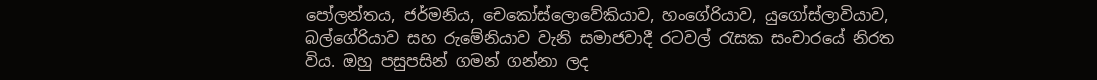පෝලන්තය, ජර්මනිය, චෙකෝස්ලොවේකියාව, හංගේරියාව, යුගෝස්ලාවියාව, බල්ගේරියාව සහ රුමේනියාව වැනි සමාජවාදී රටවල් රැසක සංචාරයේ නිරත විය. ඔහු පසුපසින් ගමන් ගන්නා ලද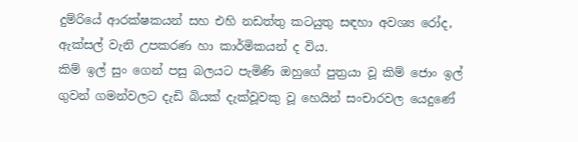දුම්රියේ ආරක්ෂකයන් සහ එහි නඩත්තු කටයුතු සඳහා අවශ්‍ය රෝද, ඇක්සල් වැනි උපකරණ හා කාර්මිකයන් ද විය.
කිම් ඉල් සුං ගෙන් පසු බලයට පැමිණි ඔහුගේ පුත්‍රයා වූ කිම් ජොං ඉල් ගුවන් ගමන්වලට දැඩි බියක් දැක්වූවකු වූ හෙයින් සංචාරවල යෙදුණේ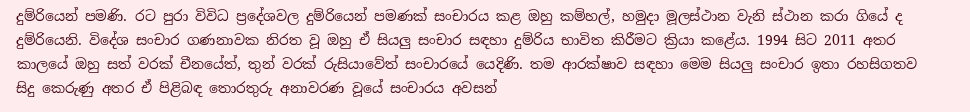දුම්රියෙන් පමණි. රට පුරා විවිධ ප්‍රදේශවල දුම්රියෙන් පමණක් සංචාරය කළ ඔහු කම්හල්, හමුදා මූලස්ථාන වැනි ස්ථාන කරා ගියේ ද දුම්රියෙනි. විදේශ සංචාර ගණනාවක නිරත වූ ඔහු ඒ සියලු සංචාර සඳහා දුම්රිය භාවිත කිරීමට ක්‍රියා කළේය. 1994 සිට 2011 අතර කාලයේ ඔහු සත් වරක් චීනයේත්, තුන් වරක් රුසියාවේත් සංචාරයේ යෙදිණි. තම ආරක්ෂාව සඳහා මෙම සියලු සංචාර ඉතා රහසිගතව සිදු කෙරුණු අතර ඒ පිළිබඳ තොරතුරු අනාවරණ වූයේ සංචාරය අවසන්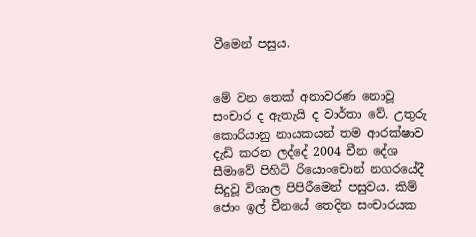වීමෙන් පසුය.


මේ වන තෙක් අනාවරණ නොවූ සංචාර ද ඇතැයි ද වාර්තා වේ. උතුරු කොරියානු නායකයන් තම ආරක්ෂාව දැඩි කරන ලද්දේ 2004 චීන දේශ සීමාවේ පිහිටි රියොංචොන් නගරයේදී සිදුවූ විශාල පිපිරීමෙන් පසුවය. කිම් ජොං ඉල් චීනයේ තෙදින සංචාරයක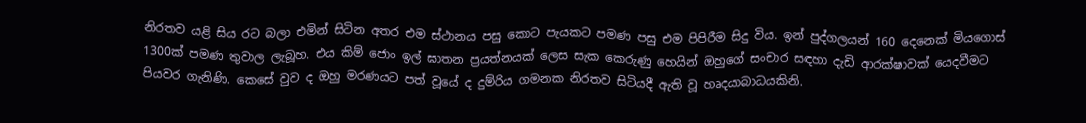නිරතව යළි සිය රට බලා එමින් සිටින අතර එම ස්ථානය පසු කොට පැයකට පමණ පසු එම පිපිරීම සිදු විය. ඉන් පුද්ගලයන් 160 දෙනෙක් මියගොස් 1300ක් පමණ තුවාල ලැබූහ. එය කිම් ජොං ඉල් ඝාතන ප්‍රයත්නයක් ලෙස සැක කෙරුණු හෙයින් ඔහුගේ සංචාර සඳහා දැඩි ආරක්ෂාවක් යෙදවීමට පියවර ගැනිණි. කෙසේ වුව ද ඔහු මරණයට පත් වූයේ ද දුම්රිය ගමනක නිරතව සිටියදී ඇති වූ හෘදයාබාධයකිනි.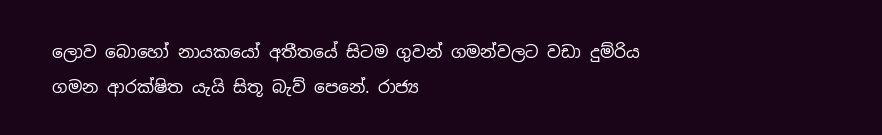ලොව බොහෝ නායකයෝ අතීතයේ සිටම ගුවන් ගමන්වලට වඩා දුම්රිය ගමන ආරක්ෂිත යැයි සිතූ බැව් පෙනේ. රාජ්‍ය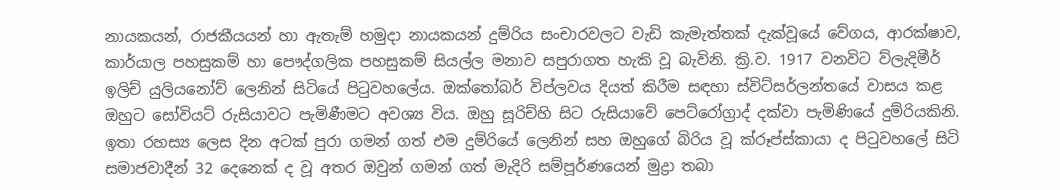නායකයන්, රාජකීයයන් හා ඇතැම් හමුදා නායකයන් දුම්රිය සංචාරවලට වැඩි කැමැත්තක් දැක්වූයේ වේගය, ආරක්ෂාව, කාර්යාල පහසුකම් හා පෞද්ගලික පහසුකම් සියල්ල මනාව සපුරාගත හැකි වූ බැවිනි. ක්‍රි.ව. 1917 වනවිට ව්ලැදිමීර් ඉලිච් යුලියනෝව් ලෙනින් සිටියේ පිටුවහලේය. ඔක්තෝබර් විප්ලවය දියත් කිරීම සඳහා ස්විට්සර්ලන්තයේ වාසය කළ ඔහුට සෝවියට් රුසියාවට පැමිණීමට අවශ්‍ය විය. ඔහු සූරිච්හි සිට රුසියාවේ පෙට්රෝග්‍රාද් දක්වා පැමිණියේ දුම්රියකිනි. ඉතා රහස්‍ය ලෙස දින අටක් පුරා ගමන් ගත් එම දුම්රියේ ලෙනින් සහ ඔහුගේ බිරිය වූ ක්රූප්ස්කායා ද පිටුවහලේ සිටි සමාජවාදීන් 32 දෙනෙක් ද වූ අතර ඔවුන් ගමන් ගත් මැදිරි සම්පූර්ණයෙන් මුද්‍රා තබා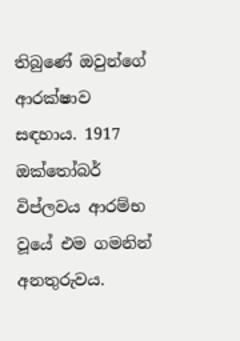තිබුණේ ඔවුන්ගේ ආරක්ෂාව සඳහාය. 1917 ඔක්තෝබර් විප්ලවය ආරම්භ වූයේ එම ගමනින් අනතුරුවය.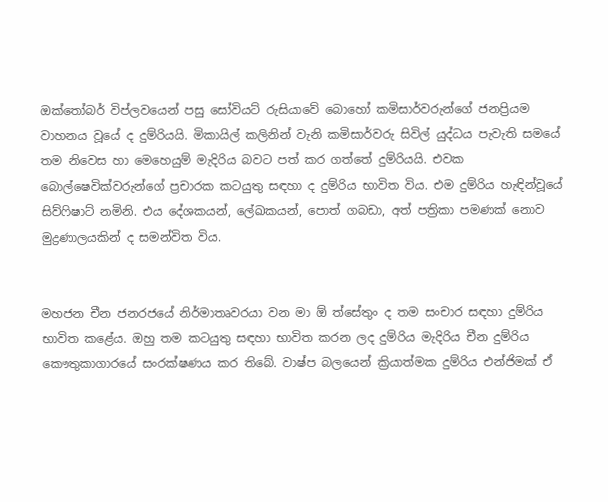ඔක්තෝබර් විප්ලවයෙන් පසු සෝවියට් රුසියාවේ බොහෝ කමිසාර්වරුන්ගේ ජනප්‍රියම වාහනය වූයේ ද දුම්රියයි. මිකායිල් කලිනින් වැනි කමිසාර්වරු සිවිල් යුද්ධය පැවැති සමයේ තම නිවෙස හා මෙහෙයුම් මැදිරිය බවට පත් කර ගත්තේ දුම්රියයි. එවක බොල්ෂෙවික්වරුන්ගේ ප්‍රචාරක කටයුතු සඳහා ද දුම්රිය භාවිත විය. එම දුම්රිය හැඳින්වූයේ සිව්ෆිෂාට් නමිනි. එය දේශකයන්, ලේඛකයන්, පොත් ගබඩා, අත් පත්‍රිකා පමණක් නොව මුද්‍රණාලයකින් ද සමන්විත විය.


මහජන චීන ජනරජයේ නිර්මාතෘවරයා වන මා ඕ ත්සේතුං ද තම සංචාර සඳහා දුම්රිය භාවිත කළේය. ඔහු තම කටයුතු සඳහා භාවිත කරන ලද දුම්රිය මැදිරිය චීන දුම්රිය කෞතුකාගාරයේ සංරක්ෂණය කර තිබේ. වාෂ්ප බලයෙන් ක්‍රියාත්මක දුම්රිය එන්ජිමක් ඒ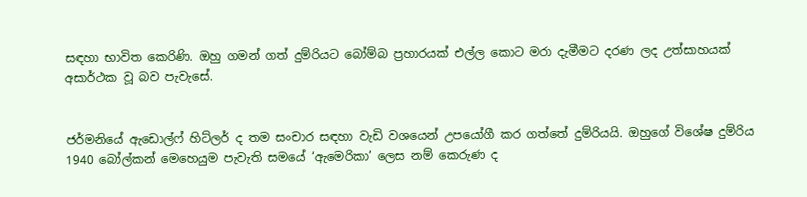සඳහා භාවිත කෙරිණි. ඔහු ගමන් ගත් දුම්රියට බෝම්බ ප්‍රහාරයක් එල්ල කොට මරා දැමීමට දරණ ලද උත්සාහයක් අසාර්ථක වූ බව පැවැසේ.


ජර්මනියේ ඇඩොල්ෆ් හිට්ලර් ද තම සංචාර සඳහා වැඩි වශයෙන් උපයෝගී කර ගත්තේ දුම්රියයි. ඔහුගේ විශේෂ දුම්රිය 1940 බෝල්කන් මෙහෙයුම පැවැති සමයේ ‘ඇමෙරිකා’ ලෙස නම් කෙරුණ ද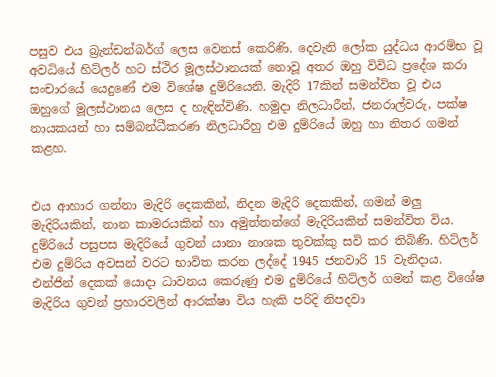පසුව එය බ්‍රැන්ඩන්බර්ග් ලෙස වෙනස් කෙරිණි. දෙවැනි ලෝක යුද්ධය ආරම්භ වූ අවධියේ හිට්ලර් හට ස්ථිර මූලස්ථානයක් නොවූ අතර ඔහු විවිධ ප්‍රදේශ කරා සංචාරයේ යෙදුණේ එම විශේෂ දුම්රියෙනි. මැදිරි 17කින් සමන්විත වූ එය ඔහුගේ මූලස්ථානය ලෙස ද හැඳින්විණි. හමුදා නිලධාරීන්, ජනරාල්වරු, පක්ෂ නායකයන් හා සම්බන්ධීකරණ නිලධාරීහු එම දුම්රියේ ඔහු හා නිතර ගමන් කළහ.


එය ආහාර ගන්නා මැදිරි දෙකකින්, නිදන මැදිරි දෙකකින්, ගමන් මලු මැදිරියකින්, නාන කාමරයකින් හා අමුත්තන්ගේ මැදිරියකින් සමන්විත විය. දුම්රියේ පසුපස මැදිරියේ ගුවන් යානා නාශක තුවක්කු සවි කර තිබිණි. හිට්ලර් එම දුම්රිය අවසන් වරට භාවිත කරන ලද්දේ 1945 ජනවාරි 15 වැනිදාය. එන්ජින් දෙකක් යොදා ධාවනය කෙරුණු එම දුම්රියේ හිට්ලර් ගමන් කළ විශේෂ මැදිරිය ගුවන් ප්‍රහාරවලින් ආරක්ෂා විය හැකි පරිදි නිපදවා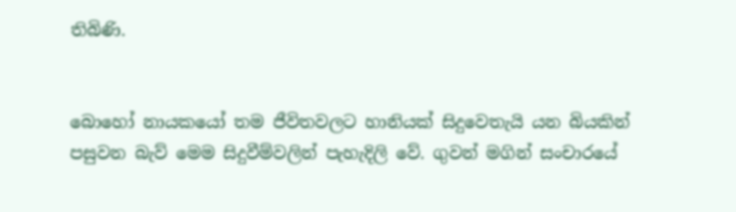තිබිණි.


බොහෝ නායකයෝ තම ජීවිතවලට හානියක් සිදුවෙතැයි යන බියකින් පසුවන බැව් මෙම සිදුවීම්වලින් පැහැදිලි වේ. ගුවන් මගින් සංචාරයේ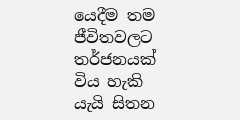යෙදීම තම ජීවිතවලට තර්ජනයක් විය හැකි යැයි සිතන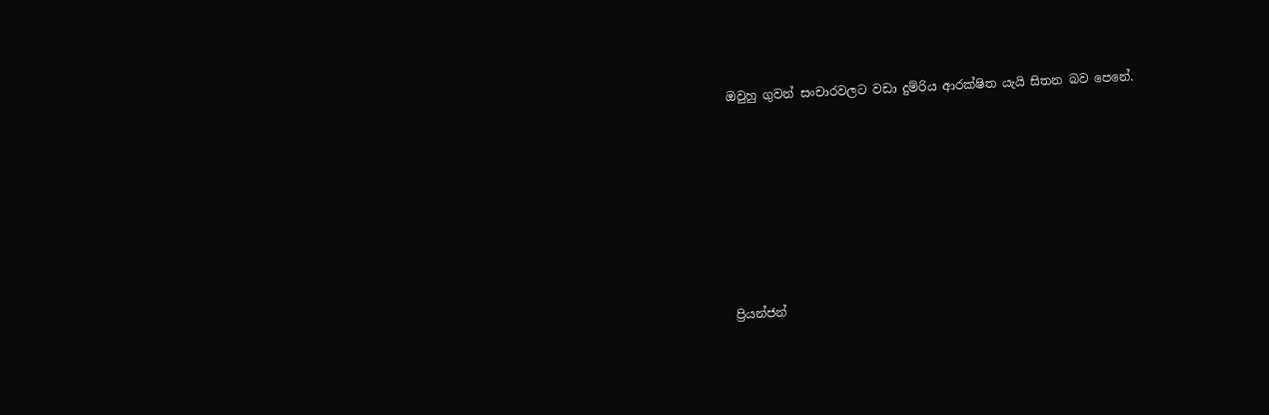ඔවුහු ගුවන් සංචාරවලට වඩා දුම්රිය ආරක්ෂිත යැයි සිතන බව පෙනේ.









ප්‍රියන්ජන්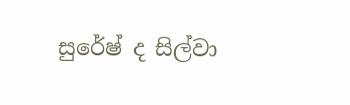සුරේෂ් ද සිල්වා